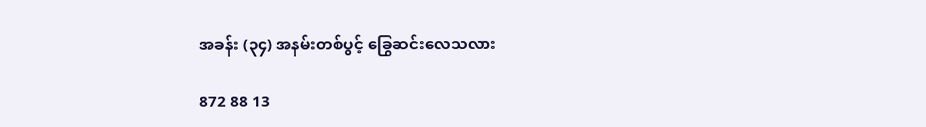အခန်း (၃၄) အနမ်းတစ်ပွင့် ခြွေဆင်းလေသလား

872 88 13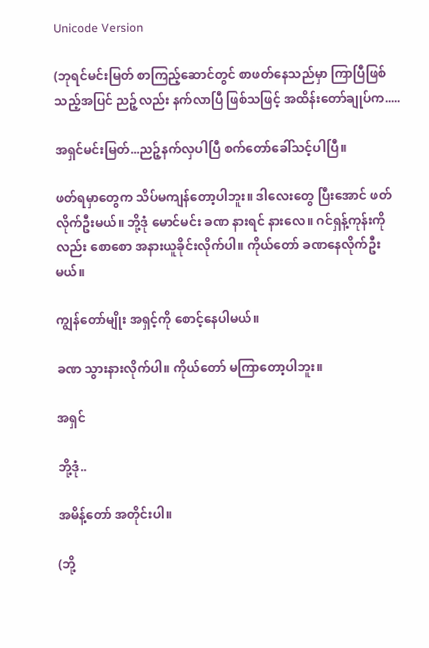Unicode Version

(ဘုရင်မင်းမြတ် စာကြည့်‌ဆောင်တွင် စာဖတ်နေသည်မှာ ကြာပြီဖြစ်သည့်အပြင် ညဉ့်လည်း နက်လာပြီ ဖြစ်သဖြင့် အထိန်းတော်ချုပ်က.....

အရှင်မင်းမြတ်...ညဉ့်နက်လှပါပြီ စက်တော်ခေါ်သင့်ပါပြီ။

ဖတ်ရမှာတွေက သိပ်မကျန်တော့ပါဘူး။ ဒါလေးတွေ ပြီးအောင် ဖတ်လိုက်ဦးမယ်။ ဘို့ဒုံ မောင်မင်း ခဏ နားရင် နားလေ။ ဂင်ရှန့်ကုန်းကိုလည်း စောစော အနားယူခိုင်းလိုက်ပါ။ ကိုယ်တော် ခဏနေလိုက်ဦးမယ်။

ကျွန်တော်မျိုး အရှင့်ကို စောင့်နေပါမယ်။

ခဏ သွားနားလိုက်ပါ။ ကိုယ်တော် မကြာတော့ပါဘူး။

အရှင်

ဘို့ဒုံ..

အမိန့်တော် အတိုင်းပါ။

(ဘို့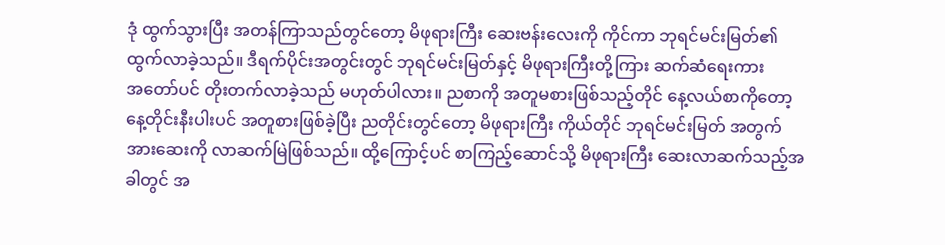ဒုံ ထွက်သွားပြီး အတန်ကြာသည်တွင်တော့ မိဖုရားကြီး ဆေးဗန်းလေးကို ကိုင်ကာ ဘုရင်မင်းမြတ်၏ ထွက်လာခဲ့သည်။ ဒီရက်ပိုင်းအတွင်းတွင် ဘုရင်မင်းမြတ်နှင့် မိဖုရားကြီးတို့ကြား ဆက်ဆံရေးကား အ‌တော်ပင် တိုးတက်လာခဲ့သည် မဟုတ်ပါလား။ ညစာကို အတူမစားဖြစ်သည့်တိုင် နေ့လယ်စာကိုတော့ နေ့တိုင်းနီးပါးပင် အတူစားဖြစ်ခဲ့ပြီး ညတိုင်းတွင်တော့ မိဖုရားကြီး ကိုယ်တိုင် ဘုရင်မင်းမြတ် အတွက် အားဆေးကို လာဆက်မြဲဖြစ်သည်။ ထို့ကြောင့်ပင် စာကြည့်ဆောင်သို့ မိဖုရားကြီး ဆေးလာဆက်သည့်အခါတွင် အ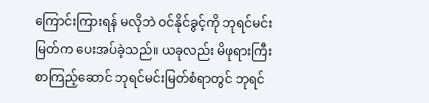ကြောင်းကြားရန် မလိုဘဲ ဝင်နိုင်ခွင့်ကို ဘုရင်မင်းမြတ်က ပေးအပ်ခဲ့သည်။ ယခုလည်း မိဖုရားကြီး စာကြည့်ဆောင် ဘုရင်မင်းမြတ်စံရာတွင် ဘုရင်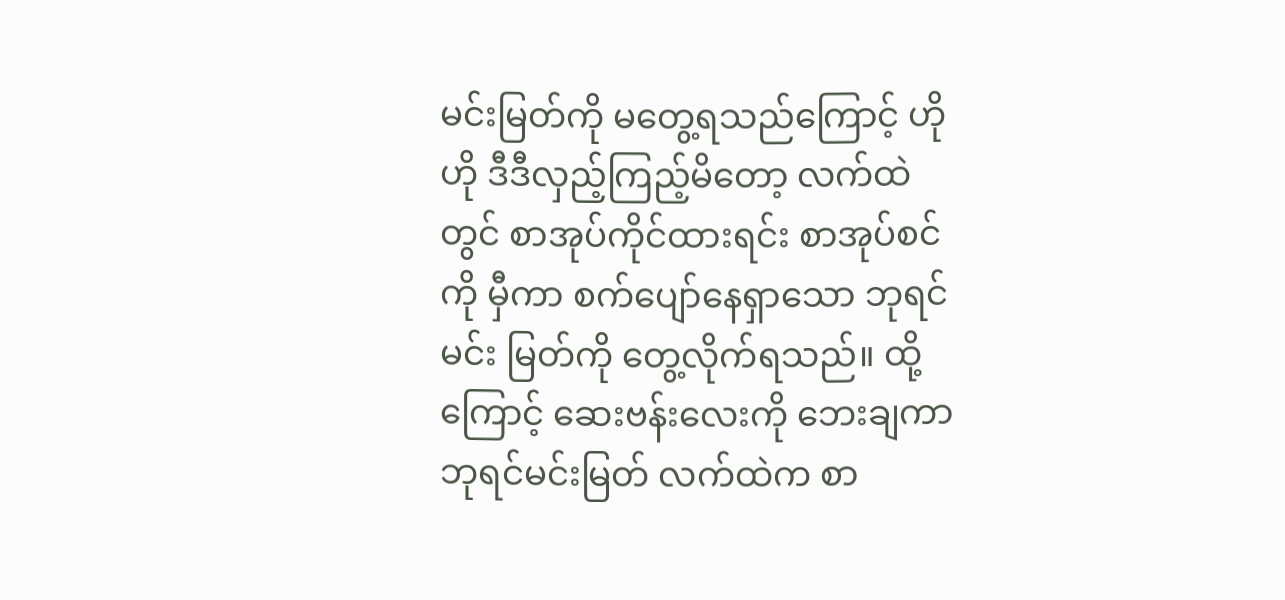မင်းမြတ်ကို မတွေ့ရသည်ကြောင့် ဟိုဟို ဒီဒီလှည့်ကြည့်မိတော့ လက်ထဲတွင် စာအုပ်ကိုင်ထားရင်း စာအုပ်စင်ကို မှီကာ စက်ပျော်နေရှာသော ဘုရင်မင်း မြတ်ကို တွေ့လိုက်ရသည်။ ထို့ကြောင့် ဆေးဗန်းလေးကို ဘေးချကာ ဘုရင်မင်းမြတ် လက်ထဲက စာ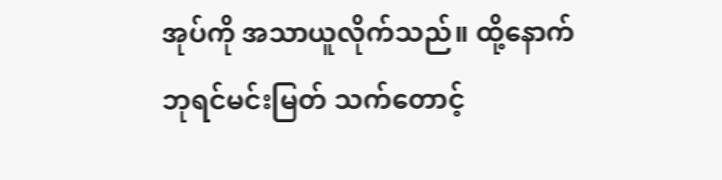အုပ်ကို အသာယူလိုက်သည်။ ထို့နောက် ဘုရင်မင်းမြတ် သက်တောင့်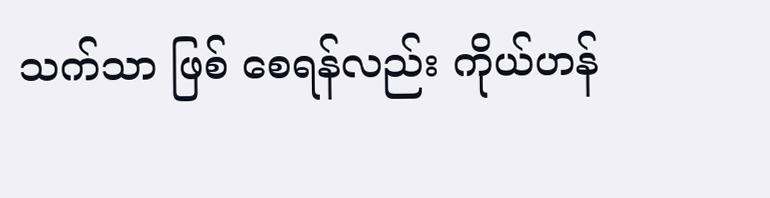သက်သာ ဖြစ် စေရန်လည်း ကိုယ်ဟန်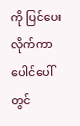ကို ပြင်ပေးလိုက်ကာ ပေါင်ပေါ်တွင်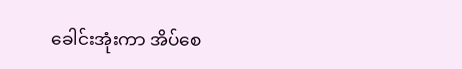ခေါင်းအုံးကာ အိပ်စေ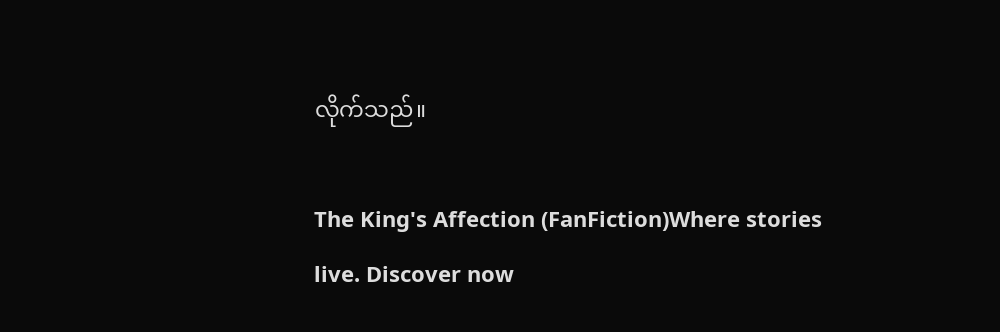လိုက်သည်။

The King's Affection (FanFiction)Where stories live. Discover now